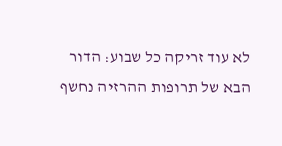לא עוד זריקה כל שבוע: הדור הבא של תרופות ההרזיה נחשף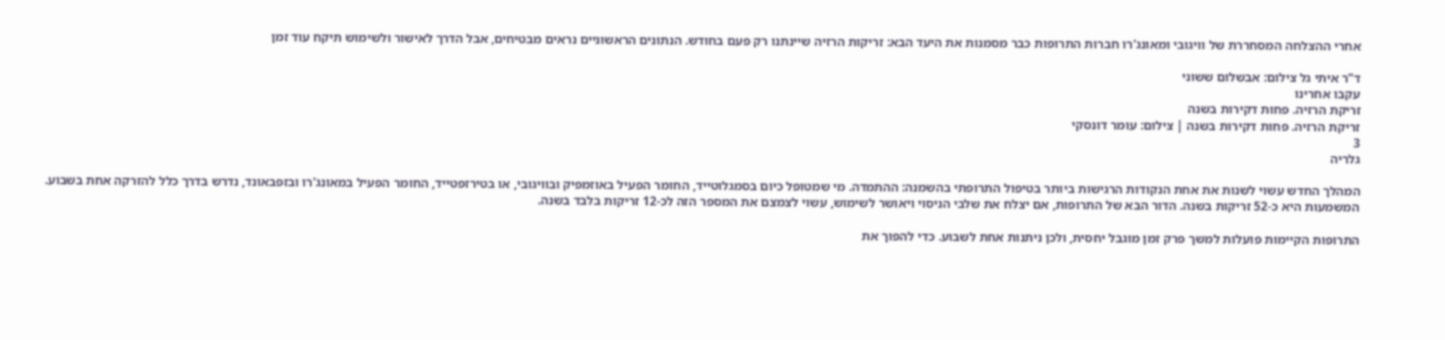אחרי ההצלחה המסחררת של וויגובי ומאונג'רו חברות התרופות כבר מסמנות את היעד הבא: זריקות הרזיה שיינתנו רק פעם בחודש. הנתונים הראשוניים נראים מבטיחים, אבל הדרך לאישור ולשימוש תיקח עוד זמן

ד"ר איתי גל צילום: אבשלום ששוני
עקבו אחרינו
זריקת הרזיה. פחות דקירות בשנה
זריקת הרזיה. פחות דקירות בשנה | צילום: עומר דונסקי
3
גלריה

המהלך החדש עשוי לשנות את אחת הנקודות הרגישות ביותר בטיפול התרופתי בהשמנה: ההתמדה. מי שמטופל כיום בסמגלוטייד, החומר הפעיל באוזמפיק ובוויגובי, או בטירזפטייד, החומר הפעיל במאונג'רו ובזפבאונד, נדרש בדרך כלל להזרקה אחת בשבוע. המשמעות היא כ-52 זריקות בשנה. הדור הבא של התרופות, אם יצלח את שלבי הניסוי ויאושר לשימוש, עשוי לצמצם את המספר הזה לכ-12 זריקות בלבד בשנה.

התרופות הקיימות פועלות למשך פרק זמן מוגבל יחסית, ולכן ניתנות אחת לשבוע. כדי להפוך את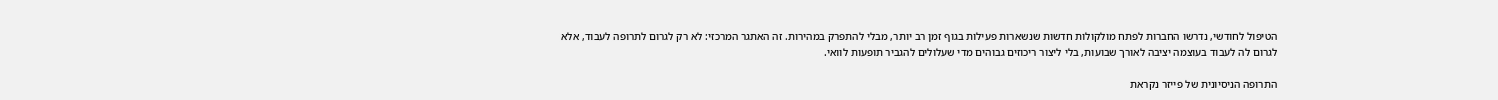הטיפול לחודשי, נדרשו החברות לפתח מולקולות חדשות שנשארות פעילות בגוף זמן רב יותר, מבלי להתפרק במהירות. זה האתגר המרכזי: לא רק לגרום לתרופה לעבוד, אלא לגרום לה לעבוד בעוצמה יציבה לאורך שבועות, בלי ליצור ריכוזים גבוהים מדי שעלולים להגביר תופעות לוואי.

התרופה הניסיונית של פייזר נקראת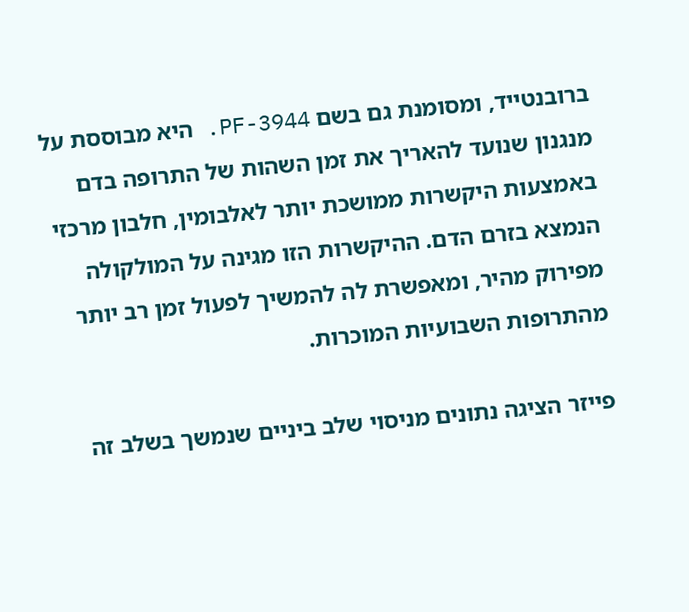ברובנטייד, ומסומנת גם בשם PF-3944. היא מבוססת על מנגנון שנועד להאריך את זמן השהות של התרופה בדם באמצעות היקשרות ממושכת יותר לאלבומין, חלבון מרכזי הנמצא בזרם הדם. ההיקשרות הזו מגינה על המולקולה מפירוק מהיר, ומאפשרת לה להמשיך לפעול זמן רב יותר מהתרופות השבועיות המוכרות.

פייזר הציגה נתונים מניסוי שלב ביניים שנמשך בשלב זה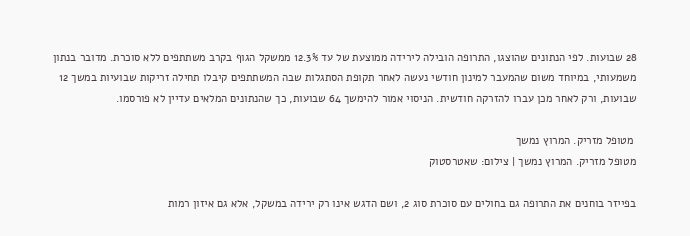28 שבועות. לפי הנתונים שהוצגו, התרופה הובילה לירידה ממוצעת של עד 12.3% ממשקל הגוף בקרב משתתפים ללא סוכרת. מדובר בנתון משמעותי, במיוחד משום שהמעבר למינון חודשי נעשה לאחר תקופת הסתגלות שבה המשתתפים קיבלו תחילה זריקות שבועיות במשך 12 שבועות, ורק לאחר מכן עברו להזרקה חודשית. הניסוי אמור להימשך 64 שבועות, כך שהנתונים המלאים עדיין לא פורסמו.

 מטופל מזריק. המרוץ נמשך
מטופל מזריק. המרוץ נמשך | צילום: שאטרסטוק

בפייזר בוחנים את התרופה גם בחולים עם סוכרת סוג 2, ושם הדגש אינו רק ירידה במשקל, אלא גם איזון רמות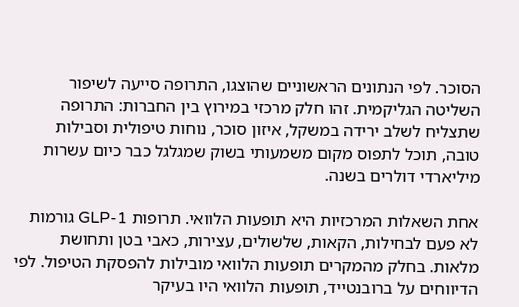הסוכר. לפי הנתונים הראשוניים שהוצגו, התרופה סייעה לשיפור השליטה הגליקמית. זהו חלק מרכזי במירוץ בין החברות: התרופה שתצליח לשלב ירידה במשקל, איזון סוכר, נוחות טיפולית וסבילות טובה, תוכל לתפוס מקום משמעותי בשוק שמגלגל כבר כיום עשרות מיליארדי דולרים בשנה.

אחת השאלות המרכזיות היא תופעות הלוואי. תרופות GLP-1 גורמות לא פעם לבחילות, הקאות, שלשולים, עצירות, כאבי בטן ותחושת מלאות. בחלק מהמקרים תופעות הלוואי מובילות להפסקת הטיפול. לפי הדיווחים על ברובנטייד, תופעות הלוואי היו בעיקר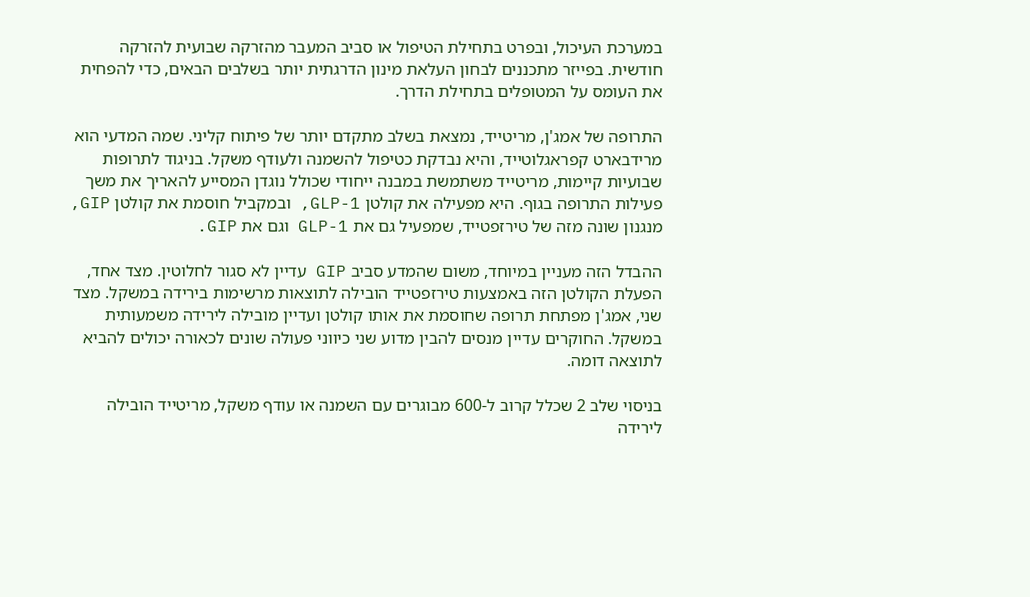במערכת העיכול, ובפרט בתחילת הטיפול או סביב המעבר מהזרקה שבועית להזרקה חודשית. בפייזר מתכננים לבחון העלאת מינון הדרגתית יותר בשלבים הבאים, כדי להפחית את העומס על המטופלים בתחילת הדרך.

התרופה של אמג'ן, מריטייד, נמצאת בשלב מתקדם יותר של פיתוח קליני. שמה המדעי הוא מרידבארט קפראגלוטייד, והיא נבדקת כטיפול להשמנה ולעודף משקל. בניגוד לתרופות שבועיות קיימות, מריטייד משתמשת במבנה ייחודי שכולל נוגדן המסייע להאריך את משך פעילות התרופה בגוף. היא מפעילה את קולטן GLP-1, ובמקביל חוסמת את קולטן GIP, מנגנון שונה מזה של טירזפטייד, שמפעיל גם את GLP-1 וגם את GIP.

ההבדל הזה מעניין במיוחד, משום שהמדע סביב GIP עדיין לא סגור לחלוטין. מצד אחד, הפעלת הקולטן הזה באמצעות טירזפטייד הובילה לתוצאות מרשימות בירידה במשקל. מצד שני, אמג'ן מפתחת תרופה שחוסמת את אותו קולטן ועדיין מובילה לירידה משמעותית במשקל. החוקרים עדיין מנסים להבין מדוע שני כיווני פעולה שונים לכאורה יכולים להביא לתוצאה דומה.

בניסוי שלב 2 שכלל קרוב ל-600 מבוגרים עם השמנה או עודף משקל, מריטייד הובילה לירידה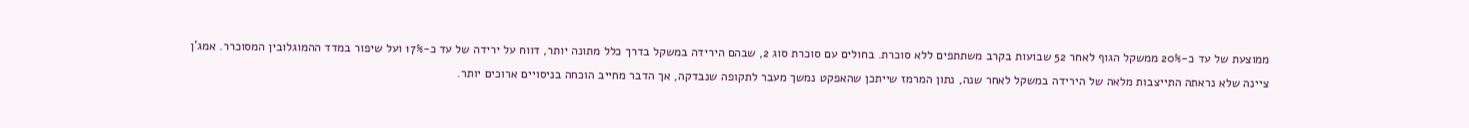ממוצעת של עד כ-20% ממשקל הגוף לאחר 52 שבועות בקרב משתתפים ללא סוכרת. בחולים עם סוכרת סוג 2, שבהם הירידה במשקל בדרך כלל מתונה יותר, דווח על ירידה של עד כ-17% ועל שיפור במדד ההמוגלובין המסוכרר. אמג'ן ציינה שלא נראתה התייצבות מלאה של הירידה במשקל לאחר שנה, נתון המרמז שייתכן שהאפקט נמשך מעבר לתקופה שנבדקה, אך הדבר מחייב הוכחה בניסויים ארוכים יותר.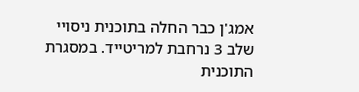אמג'ן כבר החלה בתוכנית ניסויי שלב 3 נרחבת למריטייד. במסגרת התוכנית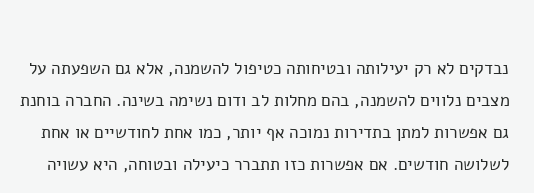נבדקים לא רק יעילותה ובטיחותה כטיפול להשמנה, אלא גם השפעתה על מצבים נלווים להשמנה, בהם מחלות לב ודום נשימה בשינה. החברה בוחנת גם אפשרות למתן בתדירות נמוכה אף יותר, כמו אחת לחודשיים או אחת לשלושה חודשים. אם אפשרות כזו תתברר כיעילה ובטוחה, היא עשויה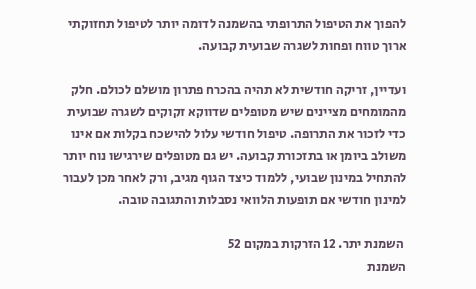להפוך את הטיפול התרופתי בהשמנה לדומה יותר לטיפול תחזוקתי ארוך טווח ופחות לשגרה שבועית קבועה.

ועדיין, זריקה חודשית לא תהיה בהכרח פתרון מושלם לכולם. חלק מהמומחים מציינים שיש מטופלים שדווקא זקוקים לשגרה שבועית כדי לזכור את התרופה. טיפול חודשי עלול להישכח בקלות אם אינו משולב ביומן או בתזכורת קבועה. יש גם מטופלים שירגישו נוח יותר להתחיל במינון שבועי, ללמוד כיצד הגוף מגיב, ורק לאחר מכן לעבור למינון חודשי אם תופעות הלוואי נסבלות והתגובה טובה.

 השמנת יתר. 12 הזרקות במקום 52
השמנת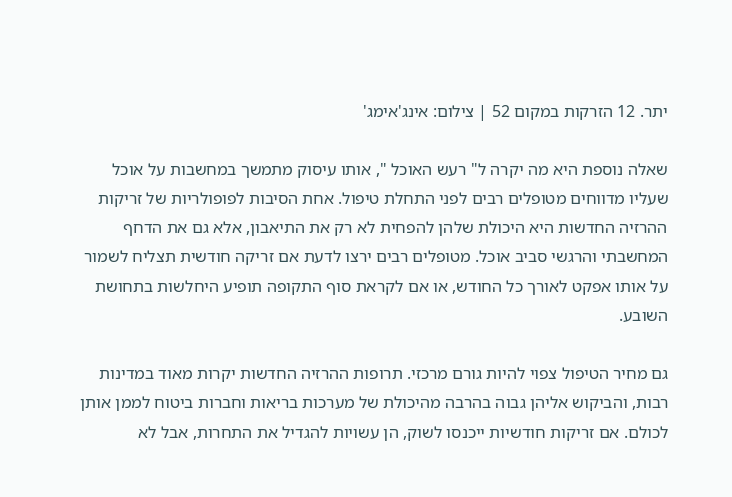יתר. 12 הזרקות במקום 52 | צילום: אינג'אימג'

שאלה נוספת היא מה יקרה ל" רעש האוכל ", אותו עיסוק מתמשך במחשבות על אוכל שעליו מדווחים מטופלים רבים לפני התחלת טיפול. אחת הסיבות לפופולריות של זריקות ההרזיה החדשות היא היכולת שלהן להפחית לא רק את התיאבון, אלא גם את הדחף המחשבתי והרגשי סביב אוכל. מטופלים רבים ירצו לדעת אם זריקה חודשית תצליח לשמור על אותו אפקט לאורך כל החודש, או אם לקראת סוף התקופה תופיע היחלשות בתחושת השובע.

גם מחיר הטיפול צפוי להיות גורם מרכזי. תרופות ההרזיה החדשות יקרות מאוד במדינות רבות, והביקוש אליהן גבוה בהרבה מהיכולת של מערכות בריאות וחברות ביטוח לממן אותן לכולם. אם זריקות חודשיות ייכנסו לשוק, הן עשויות להגדיל את התחרות, אבל לא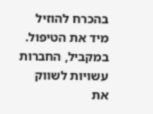בהכרח להוזיל מיד את הטיפול. במקביל, החברות עשויות לשווק את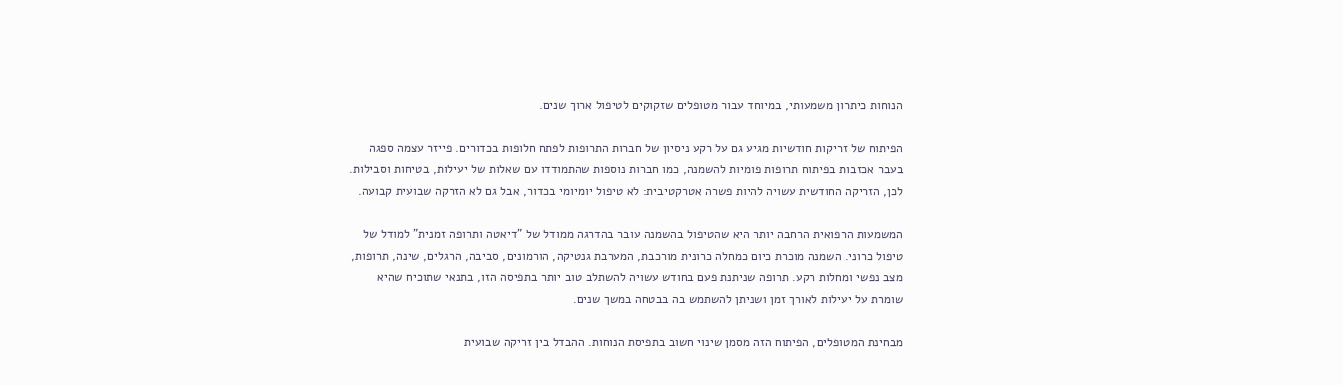הנוחות כיתרון משמעותי, במיוחד עבור מטופלים שזקוקים לטיפול ארוך שנים.

הפיתוח של זריקות חודשיות מגיע גם על רקע ניסיון של חברות התרופות לפתח חלופות בכדורים. פייזר עצמה ספגה בעבר אכזבות בפיתוח תרופות פומיות להשמנה, כמו חברות נוספות שהתמודדו עם שאלות של יעילות, בטיחות וסבילות. לכן, הזריקה החודשית עשויה להיות פשרה אטרקטיבית: לא טיפול יומיומי בכדור, אבל גם לא הזרקה שבועית קבועה.

המשמעות הרפואית הרחבה יותר היא שהטיפול בהשמנה עובר בהדרגה ממודל של "דיאטה ותרופה זמנית" למודל של טיפול כרוני. השמנה מוכרת כיום כמחלה כרונית מורכבת, המערבת גנטיקה, הורמונים, סביבה, הרגלים, שינה, תרופות, מצב נפשי ומחלות רקע. תרופה שניתנת פעם בחודש עשויה להשתלב טוב יותר בתפיסה הזו, בתנאי שתוכיח שהיא שומרת על יעילות לאורך זמן ושניתן להשתמש בה בבטחה במשך שנים.

מבחינת המטופלים, הפיתוח הזה מסמן שינוי חשוב בתפיסת הנוחות. ההבדל בין זריקה שבועית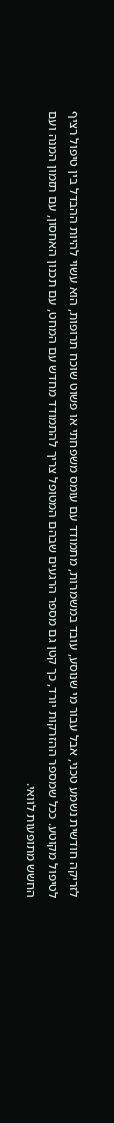לזריקה חודשית נשמע טכני, אבל עבור מי שנוסע, עובד במשמרות, מתמודד עם עומס משפחתי או פשוט שוכח תרופות, הוא עשוי להיות ההבדל בין טיפול רציף לטיפול מקוטע. ככל שמספר ההזרקות יורד, כך קטן גם מספר הרגעים שבהם המטופל צריך להתמודד מחדש עם המחט, עם תכנון האחסון, עם תזמון המנה ועם החשש מתופעות לוואי.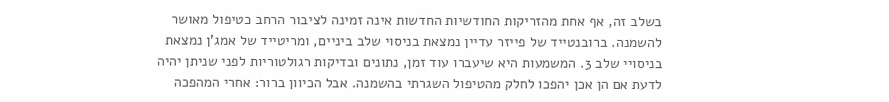בשלב זה, אף אחת מהזריקות החודשיות החדשות אינה זמינה לציבור הרחב כטיפול מאושר להשמנה. ברובנטייד של פייזר עדיין נמצאת בניסוי שלב ביניים, ומריטייד של אמג'ן נמצאת בניסויי שלב 3. המשמעות היא שיעברו עוד זמן, נתונים ובדיקות רגולטוריות לפני שניתן יהיה לדעת אם הן אכן יהפכו לחלק מהטיפול השגרתי בהשמנה. אבל הכיוון ברור: אחרי המהפכה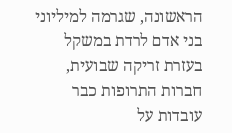הראשונה, שגרמה למיליוני בני אדם לרדת במשקל בעזרת זריקה שבועית, חברות התרופות כבר עובדות על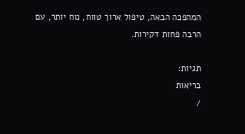המהפכה הבאה, טיפול ארוך טווח, נוח יותר, עם הרבה פחות דקירות.

תגיות:
בריאות
/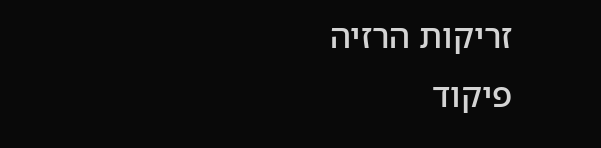זריקות הרזיה
פיקוד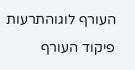העורף לוגוהתרעות פיקוד העורף